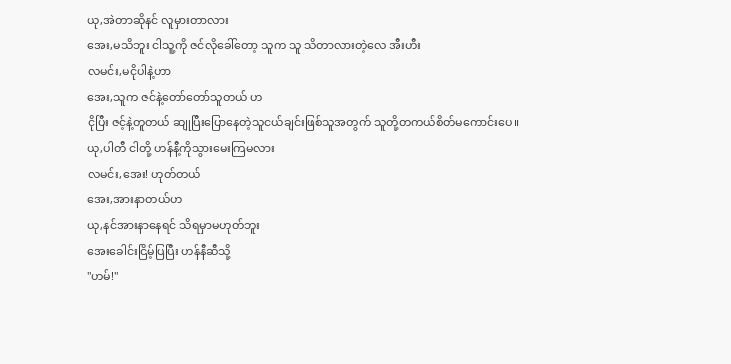ယု,အဲတာဆိုနင် လူမှားတာလား
အေး,မသိဘူး ငါသူ့ကို ဇင်လိုခေါ်တော့ သူက သူ သိတာလားတဲ့လေ အီးဟီး
လမင်း,မငိုပါနဲ့ဟာ
အေး,သူက ဇင်နဲ့တော်တော်သူတယ် ဟ
ငိုပြီး ဇင့်နဲ့တူတယ် ဆျုပြီးပြောနေတဲ့သူငယ်ချင်းဖြစ်သူအတွက် သူတို့တကယ်စိတ်မကောင်းပေ။
ယု,ပါတီ ငါတို့ ဟန်နီ့ကိုသွားမေးကြမလား
လမင်း,အေး! ဟုတ်တယ်
အေး,အားနာတယ်ဟ
ယု,နင်အားနာနေရင် သိရမှာမဟုတ်ဘူး
အေးခေါင်းငြိမ့်ပြပြီး ဟန်နီဆီသို့
"ဟမ်!"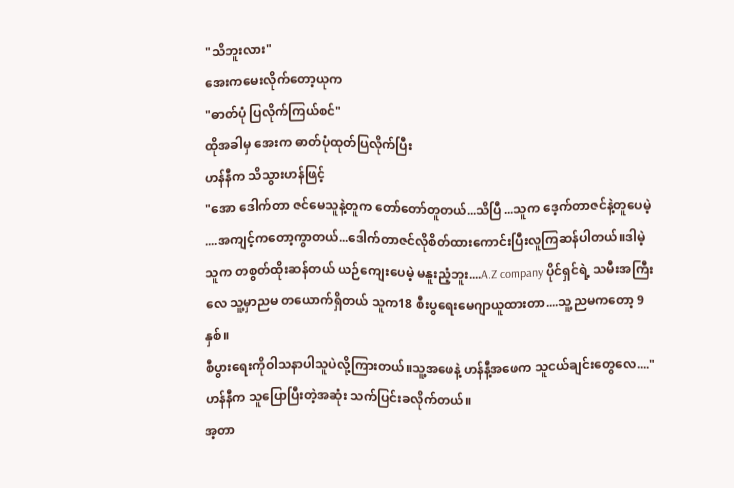"သိဘူးလား"
အေးကမေးလိုက်တော့ယုက
"ဓာတ်ပုံ ပြလိုက်ကြယ်စင်"
ထိုအခါမှ အေးက ဓာတ်ပုံထုတ်ပြလိုက်ပြီး
ဟန်နီက သိသွားဟန်ဖြင့်
"အော ဒေါက်တာ ဇင်မေသူနဲ့တူက တော်တော်တူတယ်...သိပြီ ...သူက ဒေ့က်တာဇင်နဲ့တူပေမဲ့ ....အကျင့်ကတော့ကွာတယ်...ဒေါက်တာဇင်လိုစိတ်ထားကောင်းပြီးလူကြဆန်ပါတယ်။ဒါမဲ့ သူက တစွတ်ထိုးဆန်တယ် ယဉ်ကျေးပေမဲ့ မနူးညံ့ဘူး....A.Z company ပိုင်ရှင်ရဲ့ သမီးအကြီးလေ သူ့မှာညမ တယောက်ရှိတယ် သူက18 စီးပွရေးမေဂျာယူထားတာ....သူ့ညမကတော့ 9နှစ်။
စီပွားရေးကိုဝါသနာပါသူပဲလို့ကြားတယ်။သူ့အဖေနဲ့ ဟန်နီ့အဖေက သူငယ်ချင်းတွေလေ...."
ဟန်နီက သူပြောပြီးတဲ့အဆုံး သက်ပြင်းခလိုက်တယ်။
အ့တာ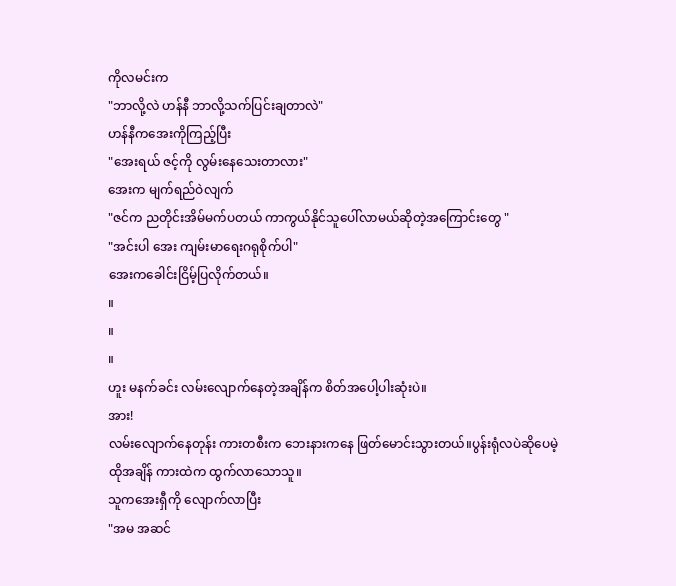ကိုလမင်းက
"ဘာလို့လဲ ဟန်နီ ဘာလို့သက်ပြင်းချတာလဲ"
ဟန်နီကအေးကိုကြည့်ပြီး
"အေးရယ် ဇင့်ကို လွမ်းနေသေးတာလား"
အေးက မျက်ရည်ဝဲလျက်
"ဇင်က ညတိုင်းအိမ်မက်ပတယ် ကာကွယ်နိုင်သူပေါ်လာမယ်ဆိုတဲ့အကြောင်းတွေ "
"အင်းပါ အေး ကျမ်းမာရေးဂရုစိုက်ပါ"
အေးကခေါင်းငြိမ့်ပြလိုက်တယ်။
။
။
။
ဟူး မနက်ခင်း လမ်းလျောက်နေတဲ့အချိန်က စိတ်အပေါ့ပါးဆုံးပဲ။
အား!
လမ်းလျောက်နေတုန်း ကားတစီးက ဘေးနားကနေ ဖြတ်မောင်းသွားတယ်။ပွန်းရုံလပဲဆိုပေမဲ့
ထိုအချိန် ကားထဲက ထွက်လာသောသူ။
သူကအေးရှီကို လျောက်လာပြီး
"အမ အဆင်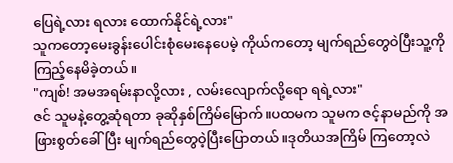ပြေရဲ့လား ရလား ထောက်နိုင်ရဲ့လား"
သူကတော့မေးခွန်းပေါင်းစုံမေးနေပေမဲ့ ကိုယ်ကတော့ မျက်ရည်တွေဝဲပြီးသူ့ကိုကြည့်နေမိခဲ့တယ်။
"ကျစ်! အမအရမ်းနာလို့လား , လမ်းလျောက်လို့ရော ရရဲ့လား"
ဇင် သူမနဲ့တွေ့ဆုံရတာ ခုဆိုနှစ်ကြိမ်မြောက်။ပထမက သူမက ဇင့်နာမည်ကို အဖြားစွတ်ခေါ်ပြီး မျက်ရည်တွေဝဲ့ပြီးပြောတယ်။ဒုတိယအကြိမ် ကြတော့လဲ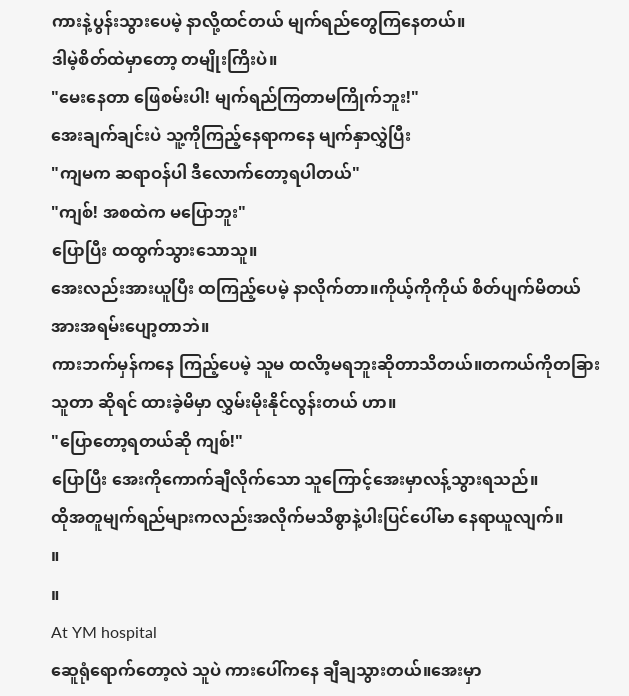ကားနဲ့ပွန်းသွားပေမဲ့ နာလို့ထင်တယ် မျက်ရည်တွေကြနေတယ်။
ဒါမဲ့စိတ်ထဲမှာတော့ တမျိုးကြိးပဲ။
"မေးနေတာ ဖြေစမ်းပါ! မျက်ရည်ကြတာမကြိုက်ဘူး!"
အေးချက်ချင်းပဲ သူ့ကိုကြည့်နေရာကနေ မျက်နှာလွှဲပြီး
"ကျမက ဆရာဝန်ပါ ဒီလောက်တော့ရပါတယ်"
"ကျစ်! အစထဲက မပြောဘူး"
ပြောပြီး ထထွက်သွားသောသူ။
အေးလည်းအားယူပြီး ထကြည့်ပေမဲ့ နာလိုက်တာ။ကိုယ့်ကိုကိုယ် စိတ်ပျက်မိတယ် အားအရမ်းပျော့တာဘဲ။
ကားဘက်မှန်ကနေ ကြည့်ပေမဲ့ သူမ ထလိာ့မရဘူးဆိုတာသိတယ်။တကယ်ကိုတခြားသူတာ ဆိုရင် ထားခဲ့မိမှာ လွှမ်းမိုးနိုင်လွန်းတယ် ဟာ။
"ပြောတော့ရတယ်ဆို ကျစ်!"
ပြောပြီး အေးကိုကောက်ချီလိုက်သော သူကြောင့်အေးမှာလန့်သွားရသည်။
ထိုအတူမျက်ရည်များကလည်းအလိုက်မသိစွာနဲ့ပါးပြင်ပေါ်မာ နေရာယူလျက်။
။
။
At YM hospital
ဆေူရုံရောက်တော့လဲ သူပဲ ကားပေါ်ကနေ ချီချသွားတယ်။အေးမှာ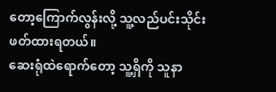တော့ကြောက်လွန်းလို့ သူ့လည်ပင်းသိုင်းဖတ်ထားရတယ်။
ဆေးရုံထဲရောက်တော့ သူ့ရှိကို သူနာ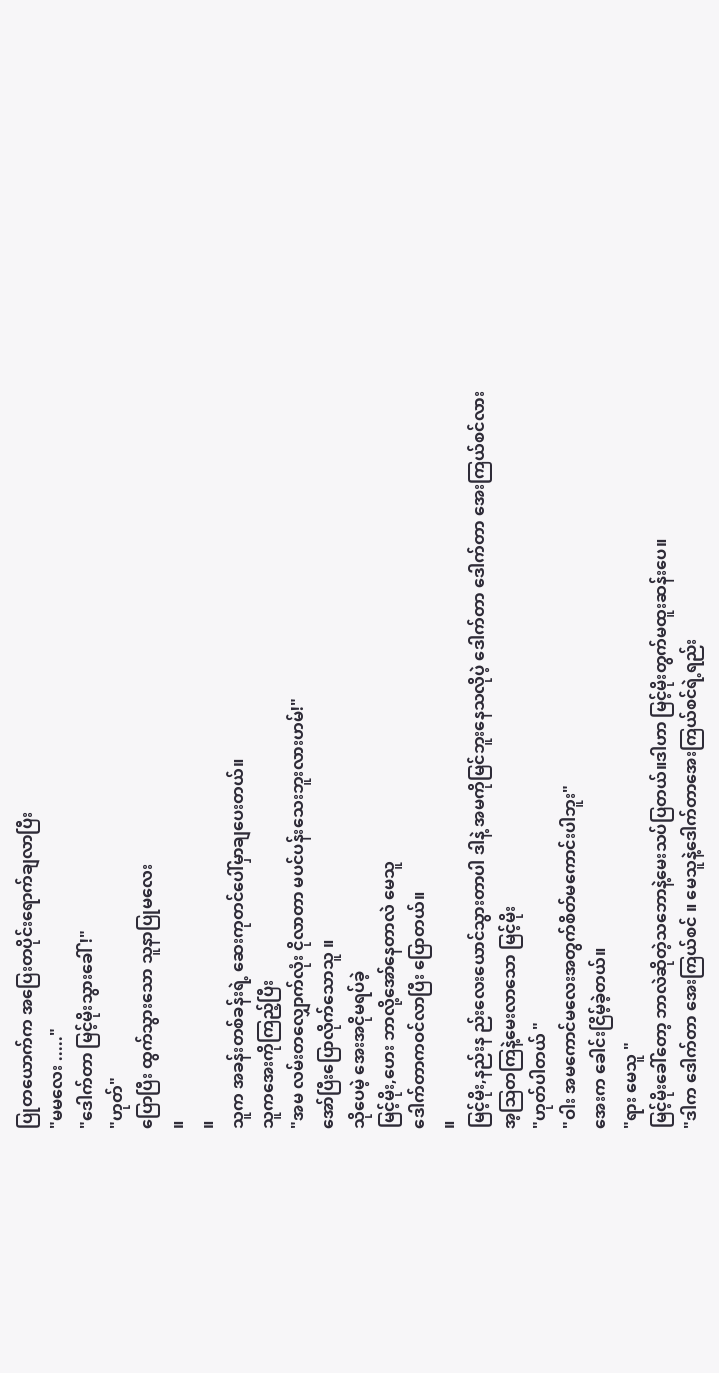ပြုတယောက်က အပြေးတပိုင်းရောက်ချလာပြီး
"မမလေး ....."
"ဒေါက်တာ မြင့်မိုးသွားခေါ်!"
"ဟုတ်"
ပြောပြီး ထွက်သွားသော သူနာပြုမလေး
။
။
သူက အခန်းတစ်ခန်းရဲ့ ဆေးကုတင်ပေါ်မှာချပေးတယ်။
သူကအေးကိုကြည့်ပြီး
"အမ လမ်းတလျှောက်လုံး ငိုလာတာ မပင်ပန်းသေးဘူးလားဟမ်!"
အော်ပြီးပြောလိုက်သောသူ ။
သိုပေမဲ့ အေးအငိုမရပ်ခဲ့
မြင့်မိုး,ဟေး ဘာလို့အော်နေတာလဲ မေသူ
ဒေါက်တာကဝင်လာပြီး ပြောတယ်။
။
မြင့်မိုး,နည်းန ည်းလေးယောင်သွားတာပါ ဒါနဲ့ အမကိုမြင်ဘူးနေသလိုပဲ့ ဒေါက်တာ ဒေါက်တာ အေးကြယ်စင်လား
အ့ဩတကြနဲ့မေးလာသော မြင့်မိုး
"ဟုတ်ပါတယ် "
"ဝါး အမကောင်မလေးအတွက်စိတ်မကောင်းပါဘူး"
အေးက ခေါင်းငြိမ့်ခဲ့တယ်။
"ရား မေသူ "
မြင့်မိုးခေါ်တော့ ဘာလဲဆိုတဲ့သဘောနဲ့မေးသပ်ပြတယ်။ဒါဟာ မြင့်မိုးတွက်မထူးဆန်းပေ။
"ဒါက ဒေါက်တာ အေးကြယ်စင် ။ မေသူနဲ့ဒေါက်တာအေးကြယ်စင်ရဲ့ရည်း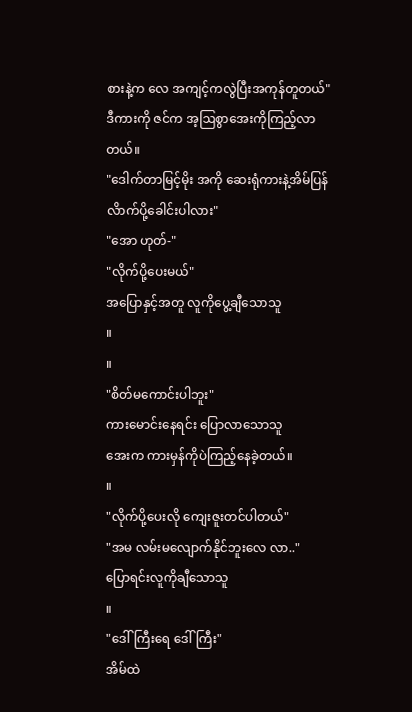စားနဲ့က လေ အကျင့်ကလွဲပြီးအကုန်တူတယ်"
ဒီကားကို ဇင်က အ့ဩစွာအေးကိုကြည့်လာတယ်။
"ဒေါက်တာမြင့်မိုး အကို ဆေးရုံကားနဲ့အိမ်ပြန်လိာက်ပို့ခေါင်းပါလား"
"အော ဟုတ်-"
"လိုက်ပို့ပေးမယ်"
အပြောနှင့်အတူ လူကိုပွေ့ချီသောသူ
။
။
"စိတ်မကောင်းပါဘူး"
ကားမောင်းနေရင်း ပြောလာသောသူ
အေးက ကားမှန်ကိုပဲကြည့်နေခဲ့တယ်။
။
"လိုက်ပို့ပေးလို ကျေးဇူးတင်ပါတယ်"
"အမ လမ်းမလျောက်နိုင်ဘူးလေ လာ.."
ပြောရင်းလူကိုချီသောသူ
။
"ဒေါ်ကြီးရေ ဒေါ်ကြီး"
အိမ်ထဲ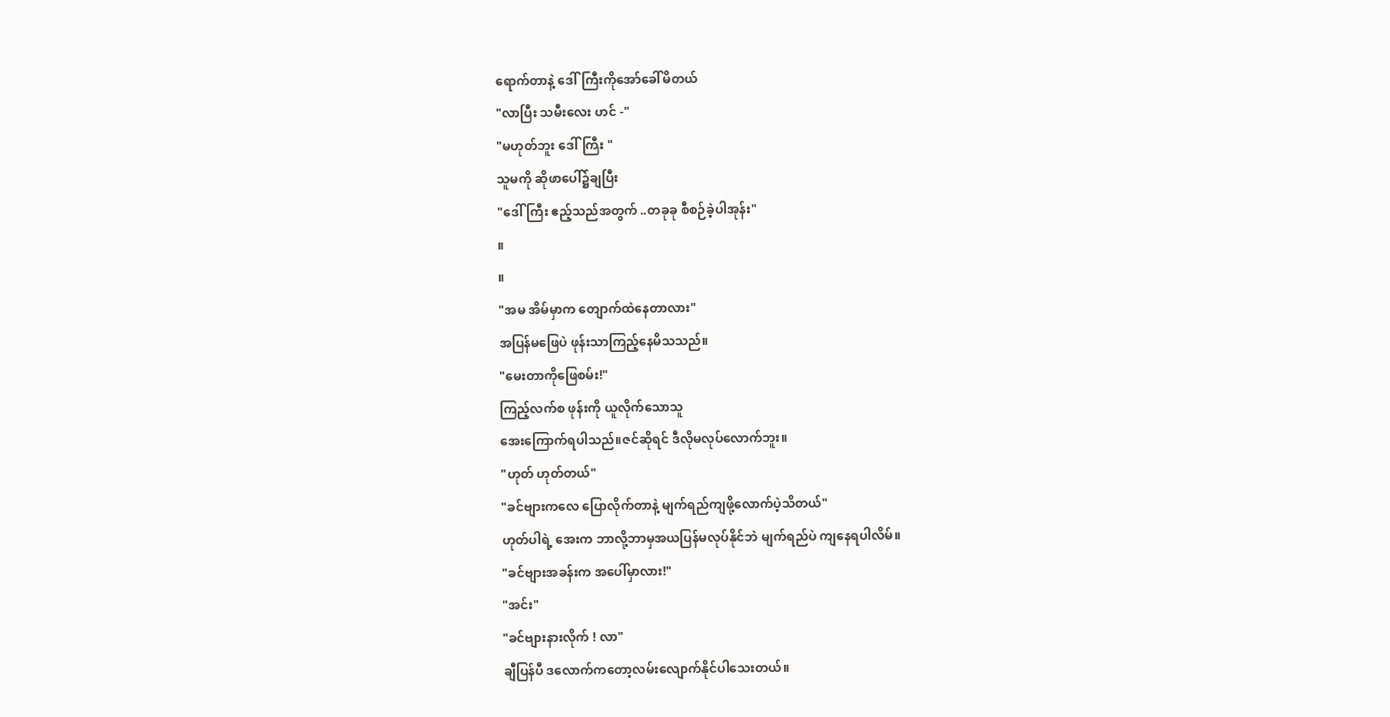ရောက်တာနဲ့ ဒေါ်ကြီးကိုအော်ခေါ်မိတယ်
"လာပြီး သမီးလေး ဟင် -"
"မဟုတ်ဘူး ဒေါ်ကြီး "
သူမကို ဆိုဖာပေါ်၌ချပြီး
"ဒေါ်ကြီး ဧည့်သည်အတွက် ..တခုခု စီစဉ်ခဲ့ပါအုန်း"
။
။
"အမ အိမ်မှာက တျောက်ထဲနေတာလား"
အပြန်မဖြေပဲ ဖုန်းသာကြည့်နေမိသသည်။
"မေးတာကိုဖြေစမ်း!"
ကြည့်လက်စ ဖုန်းကို ယူလိုက်သောသူ
အေးကြောက်ရပါသည်။ဇင်ဆိုရင် ဒီလိုမလုပ်လောက်ဘူး။
"ဟုတ် ဟုတ်တယ်"
"ခင်ဗျားကလေ ပြောလိုက်တာနဲ့ မျက်ရည်ကျဖို့လောက်ပဲ့သိတယ်"
ဟုတ်ပါရဲ့ အေးက ဘာလို့ဘာမှအယပြန်မလုပ်နိုင်ဘဲ မျက်ရည်ပဲ ကျနေရပါလိမ်။
"ခင်ဗျားအခန်းက အပေါ်မှာလား!"
"အင်း"
"ခင်ဗျားနားလိုက် ! လာ"
ချီပြန်ပီ ဒလောက်ကတော့လမ်းလျောက်နိုင်ပါသေးတယ်။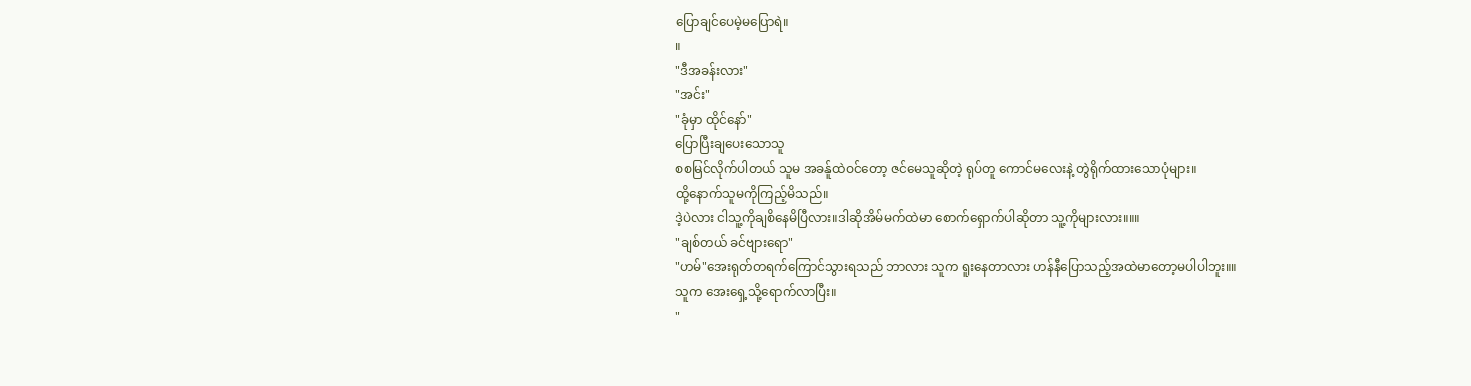ပြောချင်ပေမဲ့မပြောရဲ။
။
"ဒီအခန်းလား"
"အင်း"
"ခုံမှာ ထိုင်နော်"
ပြောပြီးချပေးသောသူ
စစမြင်လိုက်ပါတယ် သူမ အခန်ူထဲဝင်တော့ ဇင်မေသူဆိုတဲ့ ရုပ်တူ ကောင်မလေးနဲ့ တွဲရိုက်ထားသောပုံများ။
ထို့နောက်သူမကိုကြည့်မိသည်။
ဒဲ့ပဲလား ငါသူ့ကိုချစိနေမိပြီလား။ဒါဆိုအိမ်မက်ထဲမာ စောက်ရှောက်ပါဆိုတာ သူ့ကိုများလား။။။
"ချစ်တယ် ခင်ဗျားရော"
"ဟမ်"အေးရုတ်တရက်ကြောင်သွားရသည် ဘာလား သူက ရူးနေတာလား ဟန်နီပြောသည့်အထဲမာတော့မပါပါဘူး။။
သူက အေးရှေ့သို့ရောက်လာပြီး။
"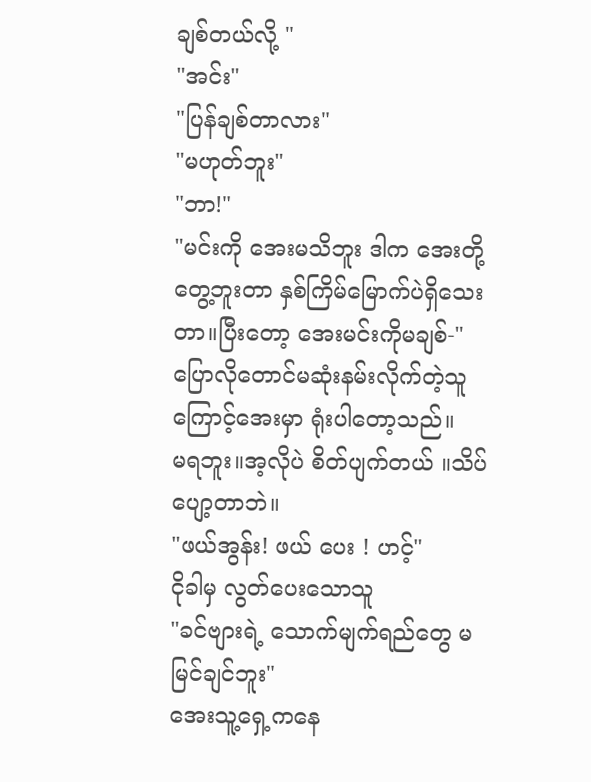ချစ်တယ်လို့ "
"အင်း"
"ပြန်ချစ်တာလား"
"မဟုတ်ဘူး"
"ဘာ!"
"မင်းကို အေးမသိဘူး ဒါက အေးတို့တွေ့ဘူးတာ နှစ်ကြိမ်မြောက်ပဲရှိသေးတာ။ပြီးတော့ အေးမင်းကိုမချစ်-"
ပြောလိုတောင်မဆုံးနမ်းလိုက်တဲ့သူကြောင့်အေးမှာ ရုံးပါတော့သည်။
မရဘူး။အ့လိုပဲ စိတ်ပျက်တယ် ။သိပ်ပျော့တာဘဲ။
"ဖယ်အွန်း! ဖယ် ပေး ! ဟင့်"
ငိုခါမှ လွတ်ပေးသောသူ
"ခင်ဗျားရဲ့ သောက်မျက်ရည်တွေ မမြင်ချင်ဘူး"
အေးသူ့ရှေ့ကနေ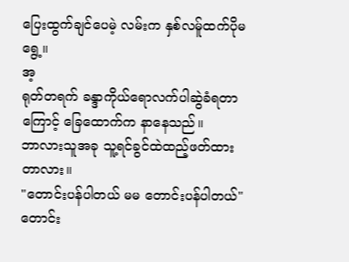ပြေးထွက်ချင်ပေမဲ့ လမ်းက နှစ်လမ်ူထက်ပိုမရွေ့။
အ့
ရုတ်တရက် ခန္ဒာကိုယ်ရောလက်ပါဆွဲခံရတာကြောင့် ခြေထောက်က နာနေသည်။
ဘာလားသူအခု သူ့ရင်ခွင်ထဲထည့်ဖတ်ထားတာလား။
"တောင်းပန်ပါတယ် မမ တောင်းပန်ပါတယ်"
တောင်း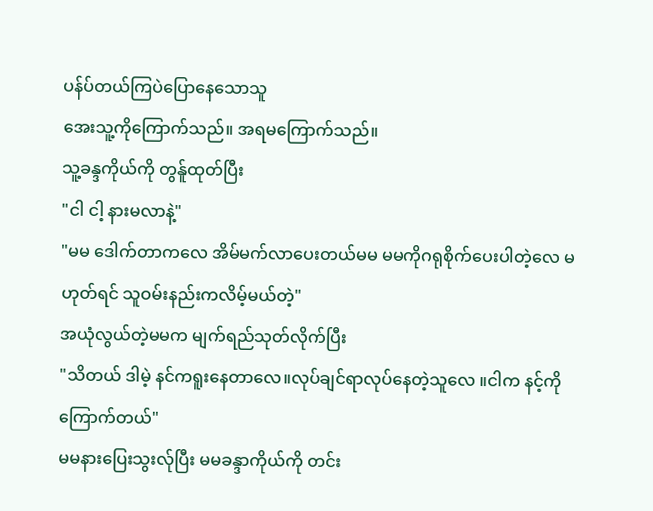ပန်ပ်တယ်ကြပဲပြောနေသောသူ
အေးသူ့ကိုကြောက်သည်။ အရမကြောက်သည်။
သူ့ခန္ဒကိုယ်ကို တွန်ူထုတ်ပြီး
"ငါ ငါ့ နားမလာနဲ့"
"မမ ဒေါက်တာကလေ အိမ်မက်လာပေးတယ်မမ မမကိုဂရုစိုက်ပေးပါတဲ့လေ မဟုတ်ရင် သူဝမ်းနည်းကလိမ့်မယ်တဲ့"
အယုံလွယ်တဲ့မမက မျက်ရည်သုတ်လိုက်ပြီး
"သိတယ် ဒါမဲ့ နင်ကရူးနေတာလေ။လုပ်ချင်ရာလုပ်နေတဲ့သူလေ ။ငါက နင့်ကိုကြောက်တယ်"
မမနားပြေးသွးလ်ုပြီး မမခန္ဒာကိုယ်ကို တင်း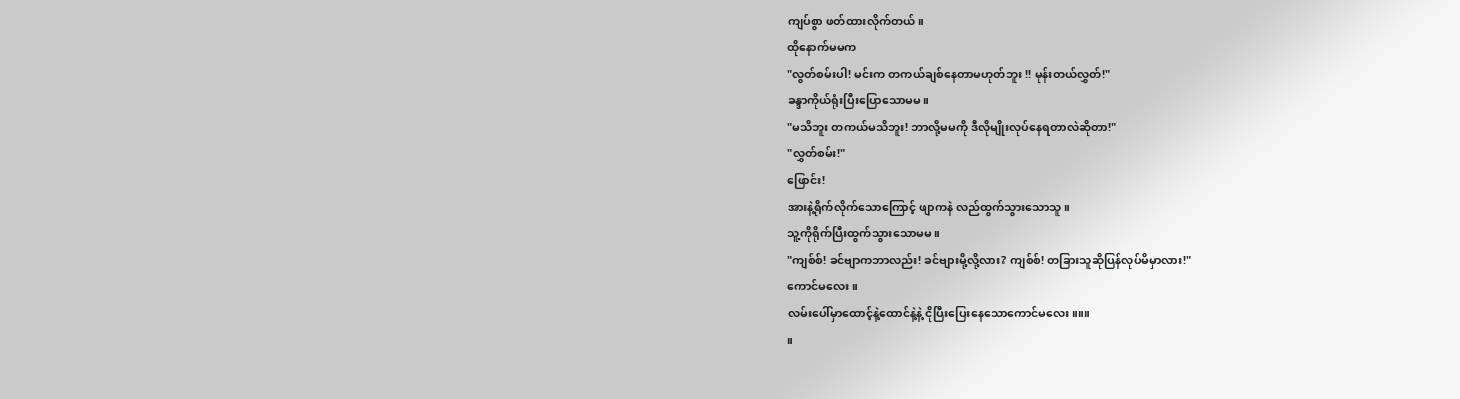ကျပ်စွာ ဖတ်ထားလိုက်တယ်။
ထိုနောက်မမက
"လွတ်စမ်းပါ! မင်းက တကယ်ချစ်နေတာမဟုတ်ဘူး !! မုန်းတယ်လွှတ်!"
ခန္ဒာကိုယ်ရုံးပြီးပြောသောမမ။
"မသိဘူး တကယ်မသိဘူး! ဘာလို့မမကို ဒီလိုမျိုးလုပ်နေရတာလဲဆိုတာ!"
"လွှတ်စမ်း!"
ဖြောင်း!
အားနဲ့ရိုက်လိုက်သောကြောင့် ဖျာကနဲ လည်ထွက်သွားသောသူ။
သူ့ကိုရိုက်ပြီးထွက်သွားသောမမ။
"ကျစ်စ်! ခင်ဗျာကဘာလည်း! ခင်ဗျားမို့လို့လား? ကျစ်စ်! တခြားသူဆိုပြန်လုပ်မိမှာလား!"
ကောင်မလေး။
လမ်းပေါ်မှာထောင့်နဲ့ထောင်နဲ့နဲ့ ငိုပြီးပြေးနေသောကောင်မလေး။။။
။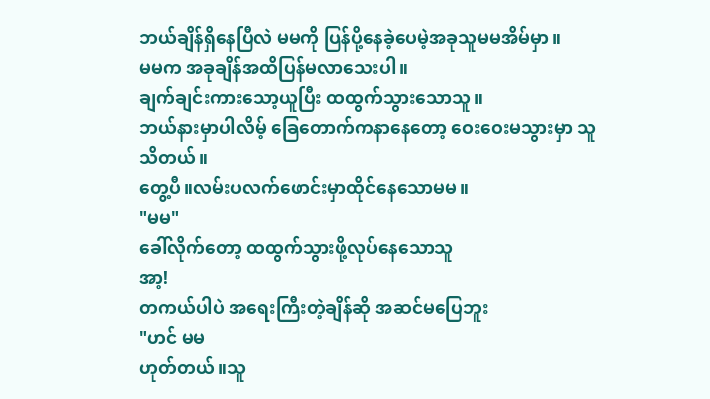ဘယ်ချိန်ရှိနေပြီလဲ မမကို ပြန်ပို့နေခဲ့ပေမဲ့အခုသူမမအိမ်မှာ။
မမက အခုချိန်အထိပြန်မလာသေးပါ။
ချက်ချင်းကားသော့ယူပြီး ထထွက်သွားသောသူ။
ဘယ်နားမှာပါလိမ့် ခြေတောက်ကနာနေတော့ ဝေးဝေးမသွားမှာ သူသိတယ်။
တွေ့ပီ။လမ်းပလက်ဖောင်းမှာထိုင်နေသောမမ။
"မမ"
ခေါ်လိုက်တော့ ထထွက်သွားဖို့လုပ်နေသောသူ
အာ့!
တကယ်ပါပဲ အရေးကြီးတဲ့ချိန်ဆို အဆင်မပြေဘူး
"ဟင် မမ
ဟုတ်တယ်။သူ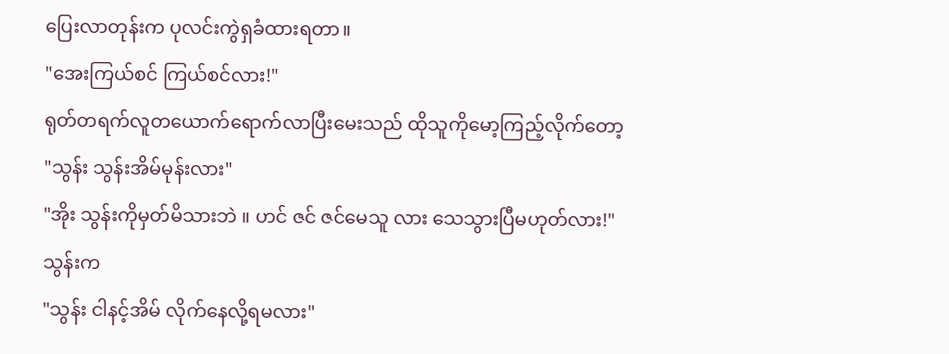ပြေးလာတုန်းက ပုလင်းကွဲရှခံထားရတာ။
"အေးကြယ်စင် ကြယ်စင်လား!"
ရုတ်တရက်လူတယောက်ရောက်လာပြီးမေးသည် ထိုသူကိုမော့ကြည့်လိုက်တော့
"သွန်း သွန်းအိမ်မုန်းလား"
"အိုး သွန်းကိုမှတ်မိသားဘဲ ။ ဟင် ဇင် ဇင်မေသူ လား သေသွားပြီမဟုတ်လား!"
သွန်းက
"သွန်း ငါနင့်အိမ် လိုက်နေလို့ရမလား"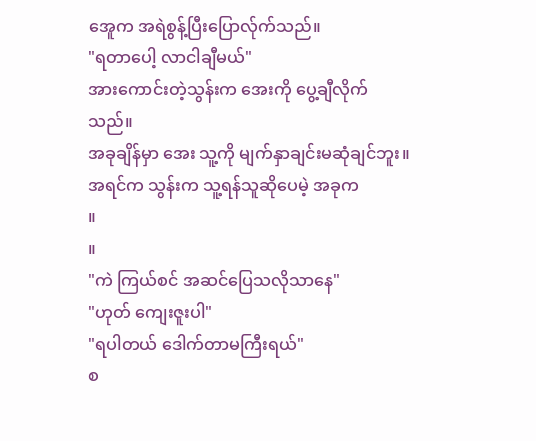အေူက အရဲစွန့်ပြီးပြောလ်ုက်သည်။
"ရတာပေါ့ လာငါချီမယ်"
အားကောင်းတဲ့သွန်းက အေးကို ပွေ့ချီလိုက်သည်။
အခုချိန်မှာ အေး သူ့ကို မျက်နှာချင်းမဆုံချင်ဘူး။
အရင်က သွန်းက သူ့ရန်သူဆိုပေမဲ့ အခုက
။
။
"ကဲ ကြယ်စင် အဆင်ပြေသလိုသာနေ"
"ဟုတ် ကျေးဇူးပါ"
"ရပါတယ် ဒေါက်တာမကြီးရယ်"
စ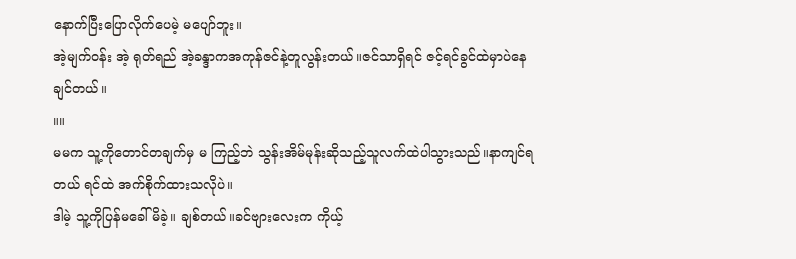နောက်ပြီးပြောလိုက်ပေမဲ့ မပျော်ဘူး။
အဲ့မျက်ဝန်း အဲ့ ရုတ်ရည် အဲ့ခန္ဒာကအကုန်ဇင်နဲ့တူလွန်းတယ်။ဇင်သာရှိရင် ဇင့်ရင်ခွင်ထဲမှာပဲနေချင်တယ်။
။။
မမက သူ့ကိုတောင်တချက်မှ မ ကြည့်ဘဲ သွန်းအိမ်မုန်းဆိုသည့်သူလက်ထဲပါသွားသည်။နာကျင်ရတယ် ရင်ထဲ အက်စိုက်ထားသလိုပဲ။
ဒါမဲ့ သူ့ကိုပြန်မခေါ်မိခဲ့။ ချစ်တယ်။ခင်ဗျားလေးက ကိုယ့်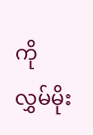ကိုလွှမ်မိုး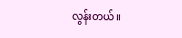လွန်းတယ်။